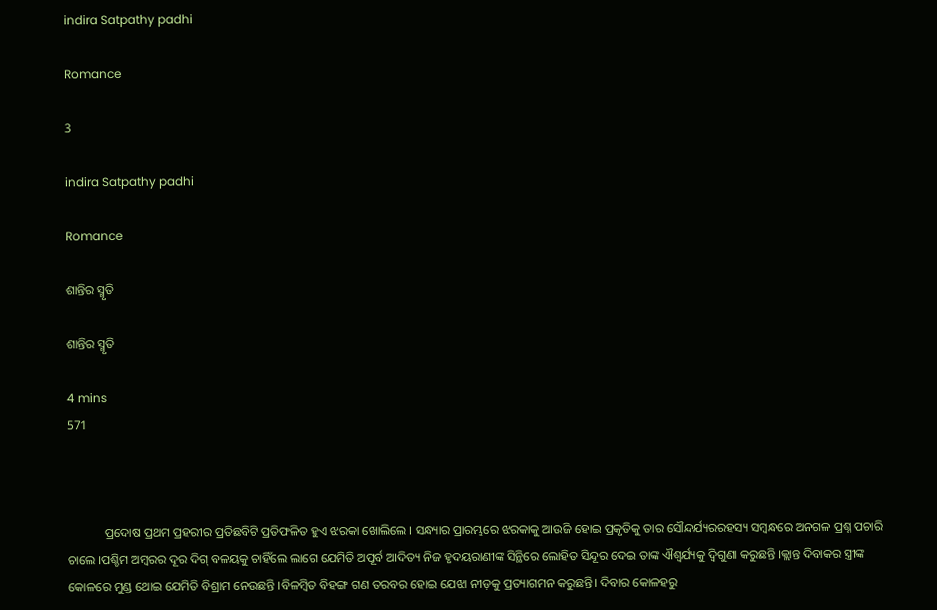indira Satpathy padhi

Romance

3

indira Satpathy padhi

Romance

ଶାନ୍ତିର ସ୍ମୃତି

ଶାନ୍ତିର ସ୍ମୃତି

4 mins
571



            ପ୍ରଦୋଷ ପ୍ରଥମ ପ୍ରହରୀର ପ୍ରତିଛବିଟି ପ୍ରତିଫଳିତ ହୁଏ ଝରକା ଖୋଲିଲେ । ସନ୍ଧ୍ୟାର ପ୍ରାରମ୍ଭରେ ଝରକାକୁ ଆଉଜି ହୋଇ ପ୍ରକୃତିକୁ ତାର ସୌନ୍ଦର୍ଯ୍ୟରରହସ୍ୟ ସମ୍ବନ୍ଧରେ ଅନଗଳ ପ୍ରଶ୍ନ ପଚାରି ଚାଲେ ।ପଶ୍ଚିମ ଅମ୍ବରର ଦୂର ଦିଗ୍ ବଳୟକୁ ଚାହିଁଲେ ଲାଗେ ଯେମିତି ଅପୂର୍ବ ଆଦିତ୍ୟ ନିଜ ହୃଦୟରାଣୀଙ୍କ ସିନ୍ଥିରେ ଲୋହିତ ସିନ୍ଦୂର ଦେଇ ତାଙ୍କ ଐଶ୍ୱର୍ଯ୍ୟକୁ ଦ୍ଵିଗୁଣା କରୁଛନ୍ତି ।କ୍ଲାନ୍ତ ଦିବାକର ସ୍ତ୍ରୀଙ୍କ କୋଳରେ ମୁଣ୍ଡ ଥୋଇ ଯେମିତି ବିଶ୍ରାମ ନେଉଛନ୍ତି ।ବିଳମ୍ବିତ ବିହଙ୍ଗ ଗଣ ତରବର ହୋଇ ଯେଝା ନୀଡ଼କୁ ପ୍ରତ୍ୟାଗମନ କରୁଛନ୍ତି। ଦିବାର କୋଳହରୁ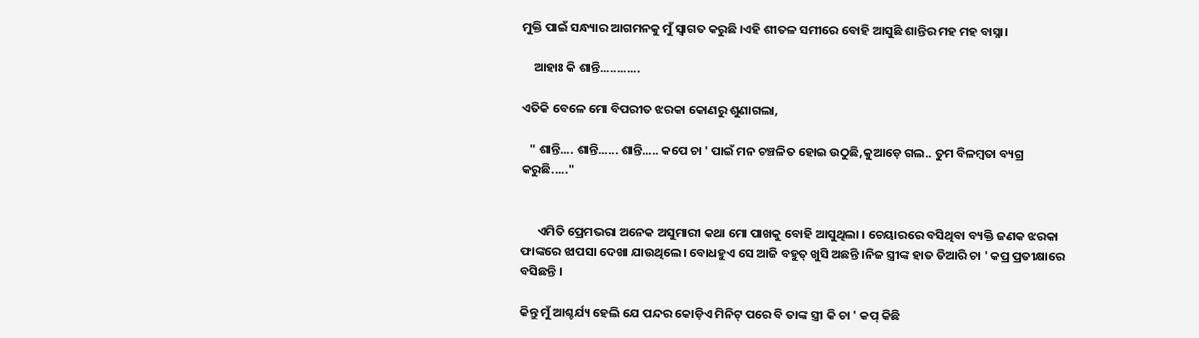ମୁକ୍ତି ପାଇଁ ସନ୍ଧ୍ୟାର ଆଗମନକୁ ମୁଁ ସ୍ବାଗତ କରୁଛି ।ଏହି ଶୀତଳ ସମୀରେ ବୋହି ଆସୁଛି ଶାନ୍ତିର ମହ ମହ ବାସ୍ନା।

    ଆହାଃ କି ଶାନ୍ତି............

ଏତିକି ବେଳେ ମୋ ବିପରୀତ ଝରକା କୋଣରୁ ଶୁଣାଗଲା,

   " ଶାନ୍ତି.... ଶାନ୍ତି...... ଶାନ୍ତି..... କପେ ଚା ' ପାଇଁ ମନ ଚଞ୍ଚଳିତ ହୋଇ ଉଠୁଛି,କୁଆଡ଼େ ଗଲ.. ତୁମ ବିଳମ୍ବତା ବ୍ୟଗ୍ର କରୁଛି....."


      ଏମିତି ପ୍ରେମଭରା ଅନେକ ଅସୁମାରୀ କଥା ମୋ ପାଖକୁ ବୋହି ଆସୁଥିଲା । ଚେୟାରରେ ବସିଥିବା ବ୍ୟକ୍ତି ଜଣକ ଝରକା ଫାଙ୍କରେ ଝାପସା ଦେଖା ଯାଉଥିଲେ। ବୋଧହୁଏ ସେ ଆଜି ବହୁତ୍ ଖୁସି ଅଛନ୍ତି ।ନିଜ ସ୍ତ୍ରୀଙ୍କ ହାତ ତିଆରି ଚା ' କପ୍ର ପ୍ରତୀକ୍ଷାରେ ବସିଛନ୍ତି ।

କିନ୍ତୁ ମୁଁ ଆଶ୍ଚର୍ଯ୍ୟ ହେଲି ଯେ ପନ୍ଦର କୋଡ଼ିଏ ମିନିଟ୍ ପରେ ବି ତାଙ୍କ ସ୍ତ୍ରୀ କି ଚା ' କପ୍ କିଛି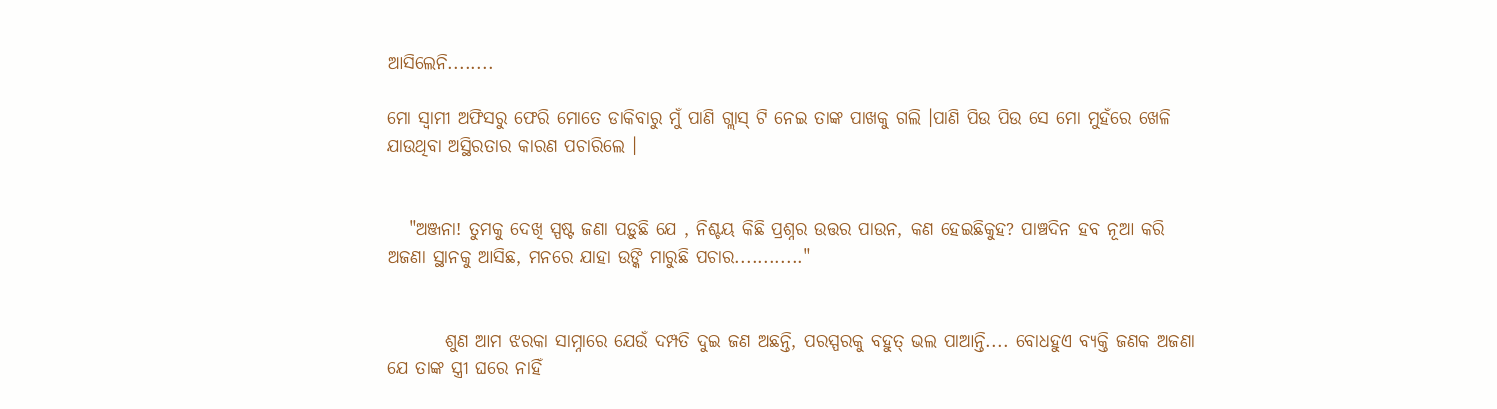ଆସିଲେନି........

ମୋ ସ୍ବାମୀ ଅଫିସରୁ ଫେରି ମୋତେ ଡାକିବାରୁ ମୁଁ ପାଣି ଗ୍ଲାସ୍ ଟି ନେଇ ତାଙ୍କ ପାଖକୁ ଗଲି ।ପାଣି ପିଉ ପିଉ ସେ ମୋ ମୁହଁରେ ଖେଳି ଯାଉଥିବା ଅସ୍ଥିରତାର କାରଣ ପଚାରିଲେ ।


   "ଅଞ୍ଜନା! ତୁମକୁ ଦେଖି ସ୍ପଷ୍ଟ ଜଣା ପଡ଼ୁଛି ଯେ , ନିଶ୍ଚୟ କିଛି ପ୍ରଶ୍ନର ଉତ୍ତର ପାଉନ, କଣ ହେଇଛିକୁହ? ପାଞ୍ଚଦିନ ହବ ନୂଆ କରି ଅଜଣା ସ୍ଥାନକୁ ଆସିଛ, ମନରେ ଯାହା ଉଙ୍କି ମାରୁଛି ପଚାର............"


        ଶୁଣ ଆମ ଝରକା ସାମ୍ନାରେ ଯେଉଁ ଦମ୍ପତି ଦୁଇ ଜଣ ଅଛନ୍ତି, ପରସ୍ପରକୁ ବହୁତ୍ ଭଲ ପାଆନ୍ତି.... ବୋଧହୁଏ ବ୍ୟକ୍ତି ଜଣକ ଅଜଣା ଯେ ତାଙ୍କ ସ୍ତ୍ରୀ ଘରେ ନାହିଁ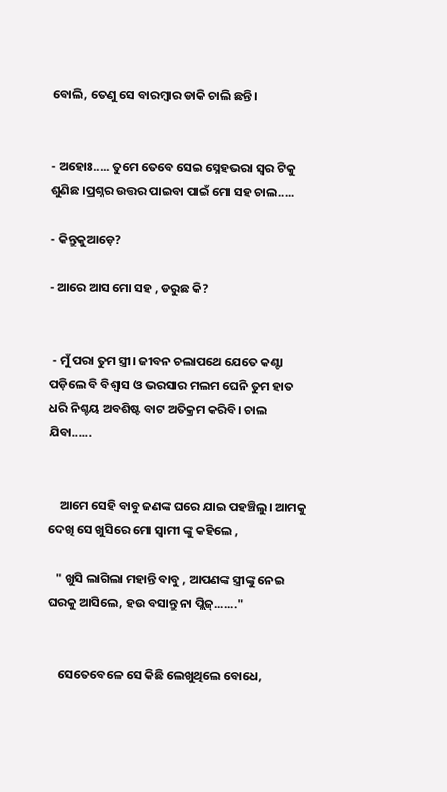ବୋଲି, ତେଣୁ ସେ ବାରମ୍ବାର ଡାକି ଚାଲି ଛନ୍ତି।


- ଅହୋଃ..... ତୁମେ ତେବେ ସେଇ ସ୍ନେହଭରା ସ୍ୱର ଟିକୁ ଶୁଣିଛ ।ପ୍ରଶ୍ନର ଉତ୍ତର ପାଇବା ପାଇଁ ମୋ ସହ ଚାଲ.....

- କିନ୍ତୁକୁଆଡ଼େ?

- ଆରେ ଆସ ମୋ ସହ , ଡରୁଛ କି?


 - ମୁଁ ପରା ତୁମ ସ୍ତ୍ରୀ। ଜୀବନ ଚଲାପଥେ ଯେତେ କଣ୍ଟା ପଡ଼ିଲେ ବି ବିଶ୍ୱାସ ଓ ଭରସାର ମଲମ ଘେନି ତୁମ ହାତ ଧରି ନିଶ୍ଚୟ ଅବଶିଷ୍ଟ ବାଟ ଅତିକ୍ରମ କରିବି। ଚାଲ ଯିବା......


    ଆମେ ସେହି ବାବୁ ଜଣଙ୍କ ଘରେ ଯାଇ ପହଞ୍ଚିଲୁ। ଆମକୁ ଦେଖି ସେ ଖୁସିରେ ମୋ ସ୍ବାମୀ ଙ୍କୁ କହିଲେ ,

   " ଖୁସି ଲାଗିଲା ମହାନ୍ତି ବାବୁ , ଆପଣଙ୍କ ସ୍ତ୍ରୀଙ୍କୁ ନେଇ ଘରକୁ ଆସିଲେ, ହଉ ବସାନ୍ତୁ ନା ପ୍ଲିଜ୍......."


    ସେତେବେଳେ ସେ କିଛି ଲେଖୁଥିଲେ ବୋଧେ,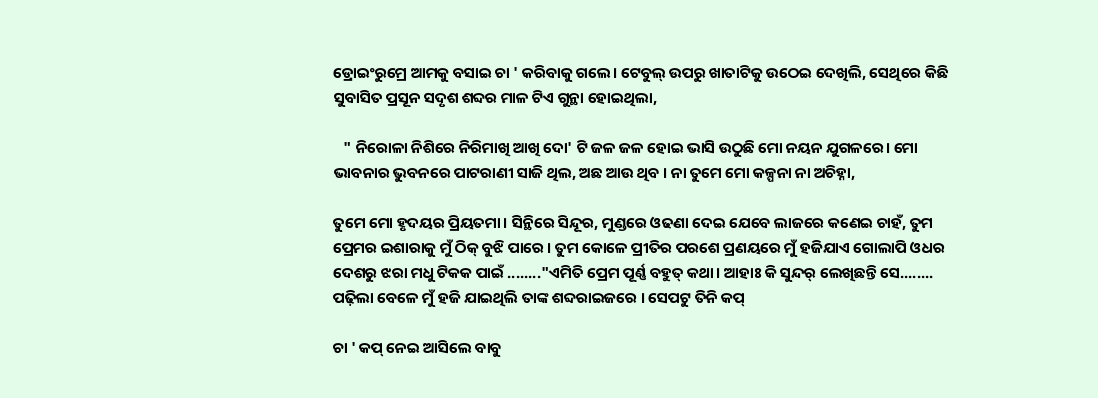ଡ୍ରୋଇଂରୁମ୍ରେ ଆମକୁ ବସାଇ ଚା ' କରିବାକୁ ଗଲେ। ଟେବୁଲ୍ ଉପରୁ ଖାତାଟିକୁ ଉଠେଇ ଦେଖିଲି, ସେଥିରେ କିଛି ସୁବାସିତ ପ୍ରସୂନ ସଦୃଶ ଶବ୍ଦର ମାଳ ଟିଏ ଗୁନ୍ଥା ହୋଇଥିଲା,

   " ନିରୋଳା ନିଶିରେ ନିରିମାଖି ଆଖି ଦୋ' ଟି ଜଳ ଜଳ ହୋଇ ଭାସି ଉଠୁଛି ମୋ ନୟନ ଯୁଗଳରେ। ମୋ ଭାବନାର ଭୁବନରେ ପାଟରାଣୀ ସାଜି ଥିଲ, ଅଛ ଆଉ ଥିବ । ନା ତୁମେ ମୋ କଳ୍ପନା ନା ଅଚିହ୍ନା,

ତୁମେ ମୋ ହୃଦୟର ପ୍ରିୟତମା। ସିନ୍ଥିରେ ସିନ୍ଦୂର, ମୁଣ୍ଡରେ ଓଢଣା ଦେଇ ଯେବେ ଲାଜରେ କଣେଇ ଚାହଁ, ତୁମ ପ୍ରେମର ଇଶାରାକୁ ମୁଁ ଠିକ୍ ବୁଝି ପାରେ । ତୁମ କୋଳେ ପ୍ରୀତିର ପରଶେ ପ୍ରଣୟରେ ମୁଁ ହଜିଯାଏ ଗୋଲାପି ଓଧର ଦେଶରୁ ଝରା ମଧୁ ଟିକକ ପାଇଁ ........"ଏମିତି ପ୍ରେମ ପୂର୍ଣ୍ଣ ବହୁତ୍ କଥା। ଆହାଃ କି ସୁନ୍ଦର୍ ଲେଖିଛନ୍ତି ସେ........ ପଢ଼ିଲା ବେଳେ ମୁଁ ହଜି ଯାଇଥିଲି ତାଙ୍କ ଶବ୍ଦରାଇଜରେ । ସେପଟୁ ତିନି କପ୍

ଚା ' କପ୍ ନେଇ ଆସିଲେ ବାବୁ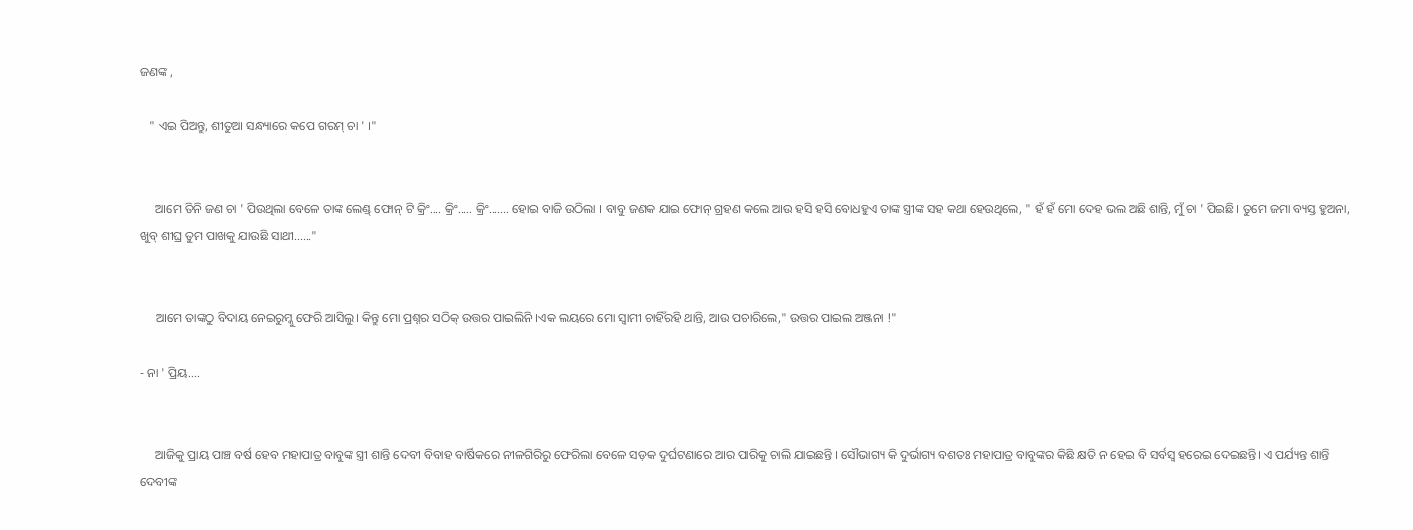ଜଣଙ୍କ ,

   " ଏଇ ପିଅନ୍ତୁ, ଶୀତୁଆ ସନ୍ଧ୍ୟାରେ କପେ ଗରମ୍ ଚା ' ।"


     ଆମେ ତିନି ଜଣ ଚା ' ପିଉଥିଲା ବେଳେ ତାଙ୍କ ଲେଣ୍ଡ୍ ଫୋନ୍ ଟି କ୍ରିଂ.... କ୍ରିଂ..... କ୍ରିଂ....... ହୋଇ ବାଜି ଉଠିଲା । ବାବୁ ଜଣକ ଯାଇ ଫୋନ୍ ଗ୍ରହଣ କଲେ ଆଉ ହସି ହସି ବୋଧହୁଏ ତାଙ୍କ ସ୍ତ୍ରୀଙ୍କ ସହ କଥା ହେଉଥିଲେ, " ହଁ ହଁ ମୋ ଦେହ ଭଲ ଅଛି ଶାନ୍ତି, ମୁଁ ଚା ' ପିଇଛି। ତୁମେ ଜମା ବ୍ୟସ୍ତ ହୁଅନା, ଖୁବ୍ ଶୀଘ୍ର ତୁମ ପାଖକୁ ଯାଉଛି ସାଥୀ......"


     ଆମେ ତାଙ୍କଠୁ ବିଦାୟ ନେଇରୁମ୍କୁ ଫେରି ଆସିଲୁ। କିନ୍ତୁ ମୋ ପ୍ରଶ୍ନର ସଠିକ୍ ଉତ୍ତର ପାଇଲିନି ।ଏକ ଲୟରେ ମୋ ସ୍ବାମୀ ଚାହିଁରହି ଥାନ୍ତି, ଆଉ ପଚାରିଲେ," ଉତ୍ତର ପାଇଲ ଅଞ୍ଜନା !"

- ନା ' ପ୍ରିୟ....


     ଆଜିକୁ ପ୍ରାୟ ପାଞ୍ଚ ବର୍ଷ ହେବ ମହାପାତ୍ର ବାବୁଙ୍କ ସ୍ତ୍ରୀ ଶାନ୍ତି ଦେବୀ ବିବାହ ବାର୍ଷିକରେ ନୀଳଗିରିରୁ ଫେରିଲା ବେଳେ ସଡ଼କ ଦୁର୍ଘଟଣାରେ ଆର ପାରିକୁ ଚାଲି ଯାଇଛନ୍ତି । ସୌଭାଗ୍ୟ କି ଦୁର୍ଭାଗ୍ୟ ବଶତଃ ମହାପାତ୍ର ବାବୁଙ୍କର କିଛି କ୍ଷତି ନ ହେଇ ବି ସର୍ବସ୍ବ ହରେଇ ଦେଇଛନ୍ତି। ଏ ପର୍ଯ୍ୟନ୍ତ ଶାନ୍ତି ଦେବୀଙ୍କ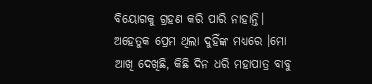ବିୟୋଗକୁ ଗ୍ରହଣ କରି ପାରି ନାହାନ୍ତି। ଅହେତୁକ ପ୍ରେମ ଥିଲା ଦୁହିଁଙ୍କ ମଧ୍ୟରେ ।ମୋ ଆଖି ଦେଖିଛି, କିଛି ଦିନ ଧରି ମହାପାତ୍ର ବାବୁ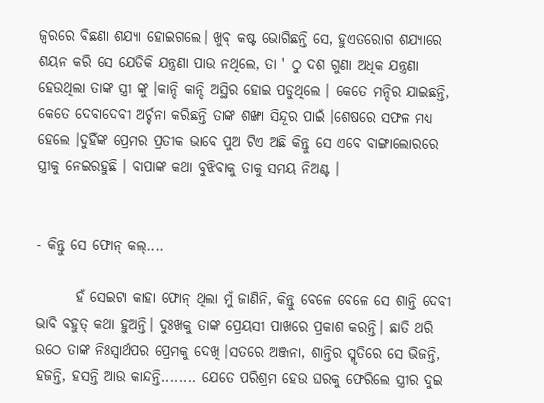ଜ୍ଵରରେ ବିଛଣା ଶଯ୍ୟା ହୋଇଗଲେ। ଖୁବ୍ କଷ୍ଟ ଭୋଗିଛନ୍ତି ସେ, ହୁଏତରୋଗ ଶଯ୍ୟାରେ ଶୟନ କରି ସେ ଯେତିକି ଯନ୍ତ୍ରଣା ପାଉ ନଥିଲେ, ତା ' ଠୁ ଦଶ ଗୁଣା ଅଧିକ ଯନ୍ତ୍ରଣା ହେଉଥିଲା ତାଙ୍କ ସ୍ତ୍ରୀ ଙ୍କୁ ।କାନ୍ଦି କାନ୍ଦି ଅସ୍ଥିର ହୋଇ ପଡୁଥିଲେ । କେତେ ମନ୍ଦିର ଯାଇଛନ୍ତି, କେତେ ଦେବାଦେବୀ ଅର୍ଚ୍ଚନା କରିଛନ୍ତି ତାଙ୍କ ଶଙ୍ଖା ସିନ୍ଦୂର ପାଇଁ ।ଶେଷରେ ସଫଳ ମଧ୍ୟ ହେଲେ ।ଦୁହିଁଙ୍କ ପ୍ରେମର ପ୍ରତୀକ ଭାବେ ପୁଅ ଟିଏ ଅଛି କିନ୍ତୁ ସେ ଏବେ ବାଙ୍ଗାଲୋରରେ ସ୍ତ୍ରୀକୁ ନେଇରହୁଛି । ବାପାଙ୍କ କଥା ବୁଝିବାକୁ ତାକୁ ସମୟ ନିଅଣ୍ଟ ।


- କିନ୍ତୁ ସେ ଫୋନ୍ କଲ୍....

       ହଁ ସେଇଟା କାହା ଫୋନ୍ ଥିଲା ମୁଁ ଜାଣିନି, କିନ୍ତୁ ବେଳେ ବେଳେ ସେ ଶାନ୍ତି ଦେବୀ ଭାବି ବହୁତ୍ କଥା ହୁଅନ୍ତି। ଦୁଃଖକୁ ତାଙ୍କ ପ୍ରେୟସୀ ପାଖରେ ପ୍ରକାଶ କରନ୍ତି। ଛାତି ଥରି ଉଠେ ତାଙ୍କ ନିଃସ୍ଵାର୍ଥପର ପ୍ରେମକୁ ଦେଖି ।ସତରେ ଅଞ୍ଜନା, ଶାନ୍ତିର ସ୍ମୃତିରେ ସେ ଭିଜନ୍ତି, ହଜନ୍ତି, ହସନ୍ତି ଆଉ କାନ୍ଦନ୍ତି........ ଯେତେ ପରିଶ୍ରମ ହେଉ ଘରକୁ ଫେରିଲେ ସ୍ତ୍ରୀର ଦୁଇ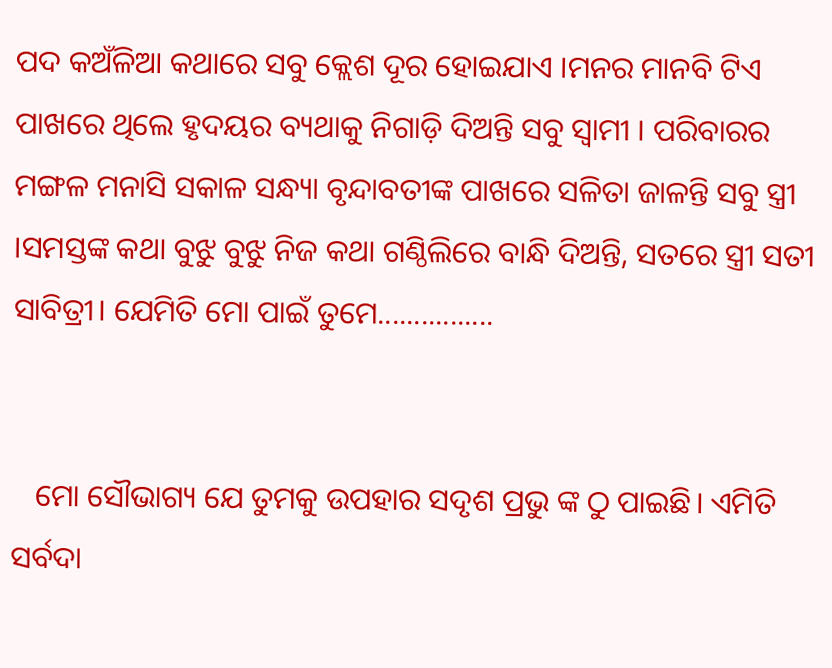ପଦ କଅଁଳିଆ କଥାରେ ସବୁ କ୍ଲେଶ ଦୂର ହୋଇଯାଏ ।ମନର ମାନବି ଟିଏ ପାଖରେ ଥିଲେ ହୃଦୟର ବ୍ୟଥାକୁ ନିଗାଡ଼ି ଦିଅନ୍ତି ସବୁ ସ୍ବାମୀ । ପରିବାରର ମଙ୍ଗଳ ମନାସି ସକାଳ ସନ୍ଧ୍ୟା ବୃନ୍ଦାବତୀଙ୍କ ପାଖରେ ସଳିତା ଜାଳନ୍ତି ସବୁ ସ୍ତ୍ରୀ ।ସମସ୍ତଙ୍କ କଥା ବୁଝୁ ବୁଝୁ ନିଜ କଥା ଗଣ୍ଠିଲିରେ ବାନ୍ଧି ଦିଅନ୍ତି, ସତରେ ସ୍ତ୍ରୀ ସତୀ ସାବିତ୍ରୀ। ଯେମିତି ମୋ ପାଇଁ ତୁମେ................


   ମୋ ସୌଭାଗ୍ୟ ଯେ ତୁମକୁ ଉପହାର ସଦୃଶ ପ୍ରଭୁ ଙ୍କ ଠୁ ପାଇଛି। ଏମିତି ସର୍ବଦା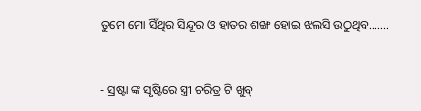ତୁମେ ମୋ ସିଁଥିର ସିନ୍ଦୂର ଓ ହାତର ଶଙ୍ଖ ହୋଇ ଝଲସି ଉଠୁଥିବ.......


- ସ୍ରଷ୍ଟା ଙ୍କ ସୃଷ୍ଟିରେ ସ୍ତ୍ରୀ ଚରିତ୍ର ଟି ଖୁବ୍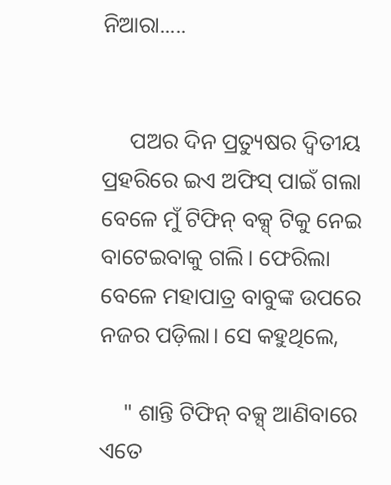ନିଆରା.....


     ପଅର ଦିନ ପ୍ରତ୍ୟୁଷର ଦ୍ଵିତୀୟ ପ୍ରହରିରେ ଇଏ ଅଫିସ୍ ପାଇଁ ଗଲା ବେଳେ ମୁଁ ଟିଫିନ୍ ବକ୍ସ୍ ଟିକୁ ନେଇ ବାଟେଇବାକୁ ଗଲି। ଫେରିଲା ବେଳେ ମହାପାତ୍ର ବାବୁଙ୍କ ଉପରେ ନଜର ପଡ଼ିଲା। ସେ କହୁଥିଲେ,

    " ଶାନ୍ତି ଟିଫିନ୍ ବକ୍ସ୍ ଆଣିବାରେ ଏତେ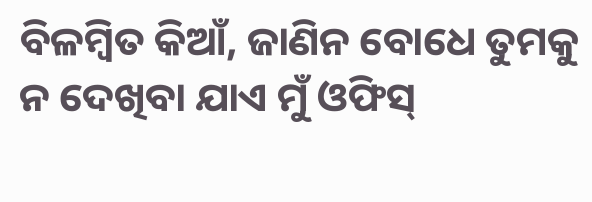ବିଳମ୍ବିତ କିଆଁ, ଜାଣିନ ବୋଧେ ତୁମକୁ ନ ଦେଖିବା ଯାଏ ମୁଁ ଓଫିସ୍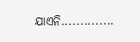ଯାଏନି..............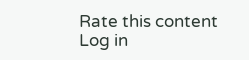Rate this content
Log in